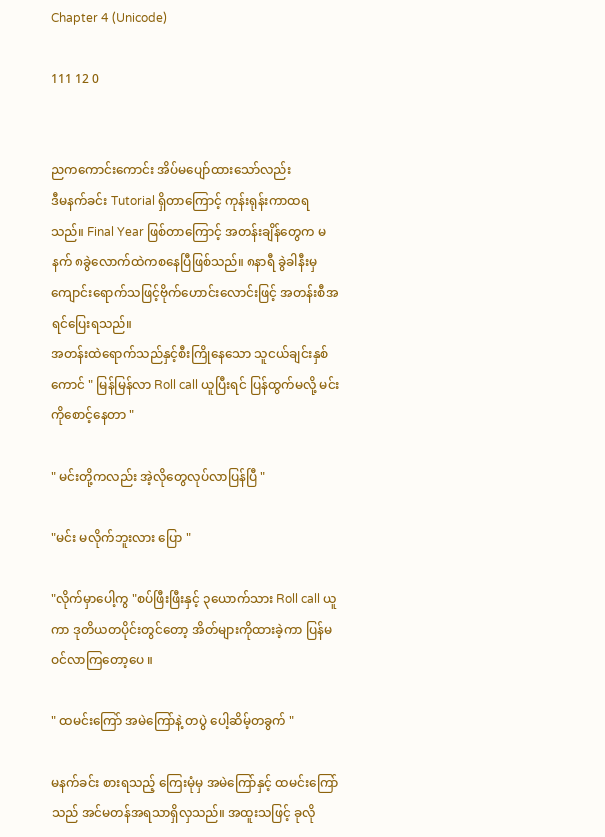Chapter 4 (Unicode)

111 12 0


ညကကောင်းကောင်း အိပ်မပျော်ထားသော်လည်း
ဒီမနက်ခင်း Tutorial ရှိတာကြောင့် ကုန်းရုန်းကာထရသည်။ Final Year ဖြစ်တာကြောင့် အတန်းချိန်တွေက မနက် ၈ခွဲလောက်ထဲကစနေပြီဖြစ်သည်။ ၈နာရီ ခွဲခါနီးမှ ကျောင်းရောက်သဖြင့်ဗိုက်ဟောင်းလောင်းဖြင့် အတန်းစီအရင်ပြေးရသည်။
အတန်းထဲရောက်သည်နှင့်စီးကြိုနေသော သူငယ်ချင်းနှစ်ကောင် " မြန်မြန်လာ Roll call ယူပြီးရင် ပြန်ထွက်မလို့ မင်းကိုစောင့်နေတာ "

" မင်းတို့ကလည်း အဲ့လိုတွေလုပ်လာပြန်ပြီ "

"မင်း မလိုက်ဘူးလား ပြော "

"လိုက်မှာပေါ့ကွ "စပ်ဖြီးဖြီးနှင့် ၃ယောက်သား Roll call ယူကာ ဒုတိယတပိုင်းတွင်တော့ အိတ်များကိုထားခဲ့ကာ ပြန်မဝင်လာကြတော့ပေ ။

" ထမင်းကြော် အမဲကြော်နဲ့ တပွဲ ပေါ့ဆိမ့်တခွက် "

မနက်ခင်း စားရသည့် ကြေးမုံမှ အမဲကြော်နှင့် ထမင်းကြော်သည် အင်မတန်အရသာရှိလှသည်။ အထူးသဖြင့် ခုလို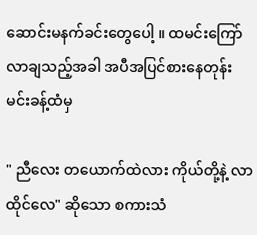ဆောင်းမနက်ခင်းတွေပေါ့ ။ ထမင်းကြော်လာချသည့်အခါ အပီအပြင်စားနေတုန်း မင်းခန့်ထံမှ

" ညီလေး တယောက်ထဲလား ကိုယ်တို့နဲ့ လာထိုင်လေ" ဆိုသော စကားသံ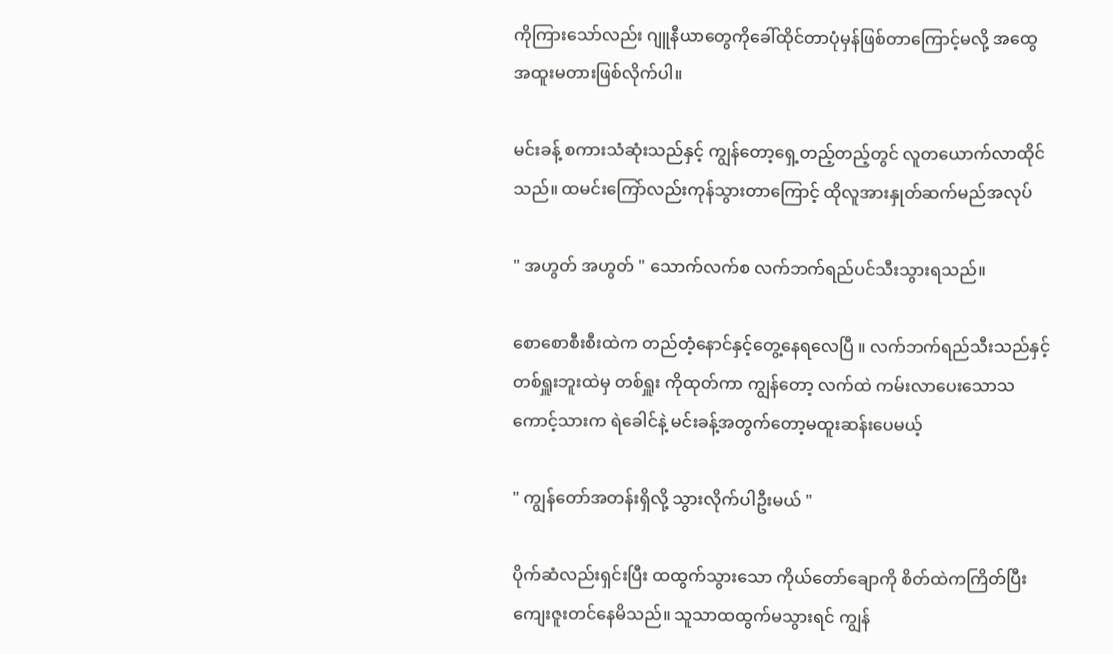ကိုကြားသော်လည်း ဂျူနီယာတွေကိုခေါ်ထိုင်တာပုံမှန်ဖြစ်တာကြောင့်မလို့ အထွေအထူးမတားဖြစ်လိုက်ပါ။

မင်းခန့် စကားသံဆုံးသည်နှင့် ကျွန်တော့ရှေ့တည့်တည့်တွင် လူတယောက်လာထိုင်သည်။ ထမင်းကြော်လည်းကုန်သွားတာကြောင့် ထိုလူအားနှုတ်ဆက်မည်အလုပ်

" အဟွတ် အဟွတ် " သောက်လက်စ လက်ဘက်ရည်ပင်သီးသွားရသည်။

စောစောစီးစီးထဲက တည်တံ့နောင်နှင့်တွေ့နေရလေပြီ ။ လက်ဘက်ရည်သီးသည်နှင့် တစ်ရှူးဘူးထဲမှ တစ်ရှူး ကိုထုတ်ကာ ကျွန်တော့ လက်ထဲ ကမ်းလာပေးသောသကောင့်သားက ရဲခေါင်နဲ့ မင်းခန့်အတွက်တော့မထူးဆန်းပေမယ့်

" ကျွန်တော်အတန်းရှိလို့ သွားလိုက်ပါဦးမယ် "

ပိုက်ဆံလည်းရှင်းပြီး ထထွက်သွားသော ကိုယ်တော်ချောကို စိတ်ထဲကကြိတ်ပြီးကျေးဇူးတင်နေမိသည်။ သူသာထထွက်မသွားရင် ကျွန်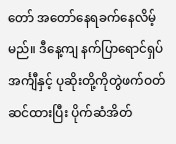တော် အတော်နေရခက်နေလိမ့်မည်။ ဒီနေ့ကျ နက်ပြာရောင်ရှပ်အင်္ကျီနှင့် ပုဆိုးတို့ကိုတွဲဖက်ဝတ်ဆင်ထားပြီး ပိုက်ဆံအိတ်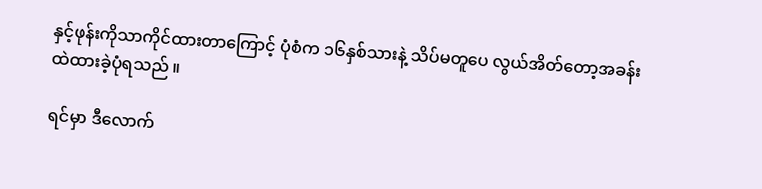နှင့်ဖုန်းကိုသာကိုင်ထားတာကြောင့် ပုံစံက ၁၆နှစ်သားနဲ့ သိပ်မတူပေ လွယ်အိတ်တော့အခန်းထဲထားခဲ့ပုံရသည် ။

ရင်မှာ ဒီလောက်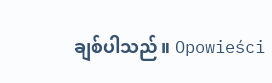ချစ်ပါသည်။ Opowieści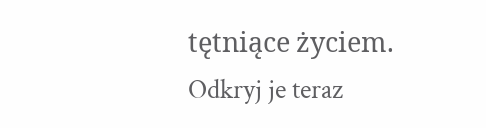tętniące życiem. Odkryj je teraz